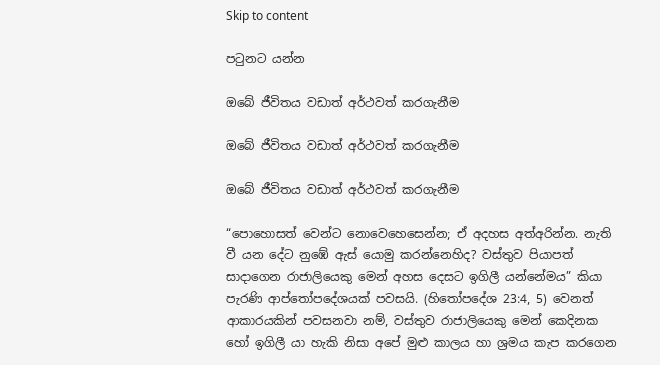Skip to content

පටුනට යන්න

ඔබේ ජීවිතය වඩාත් අර්ථවත් කරගැනීම

ඔබේ ජීවිතය වඩාත් අර්ථවත් කරගැනීම

ඔබේ ජීවිතය වඩාත් අර්ථවත් කරගැනීම

“පොහොසත් වෙන්ට නොවෙහෙසෙන්න; ඒ අදහස අත්අරින්න. නැති වී යන දේට නුඹේ ඇස් යොමු කරන්නෙහිද? වස්තුව පියාපත් සාදාගෙන රාජාලියෙකු මෙන් අහස දෙසට ඉගිලී යන්නේමය” කියා පැරණි ආප්තෝපදේශයක් පවසයි. (හිතෝපදේශ 23:4, 5) වෙනත් ආකාරයකින් පවසනවා නම්, වස්තුව රාජාලියෙකු මෙන් කෙදිනක හෝ ඉගිලී යා හැකි නිසා අපේ මුළු කාලය හා ශ්‍රමය කැප කරගෙන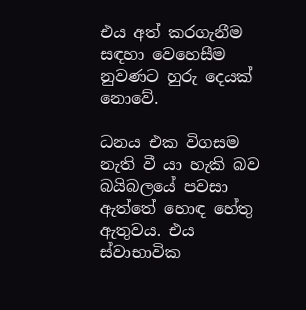එය අත් කරගැනීම සඳහා වෙහෙසීම නුවණට හුරු දෙයක් නොවේ.

ධනය එක විගසම නැති වී යා හැකි බව බයිබලයේ පවසා ඇත්තේ හොඳ හේතු ඇතුවය. එය ස්වාභාවික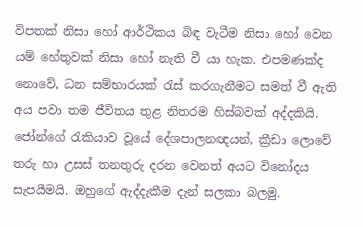විපතක් නිසා හෝ ආර්ථිකය බිඳ වැටීම නිසා හෝ වෙන යම් හේතුවක් නිසා හෝ නැති වී යා හැක. එපමණක්ද නොවේ, ධන සම්භාරයක් රැස් කරගැනීමට සමත් වී ඇති අය පවා තම ජීවිතය තුළ නිතරම හිස්බවක් අද්දකියි. ජෝන්ගේ රැකියාව වූයේ දේශපාලනඥයන්, ක්‍රීඩා ලොවේ තරු හා උසස් තනතුරු දරන වෙනත් අයට විනෝදය සැපයීමයි. ඔහුගේ ඇද්දැකීම දැන් සලකා බලමු.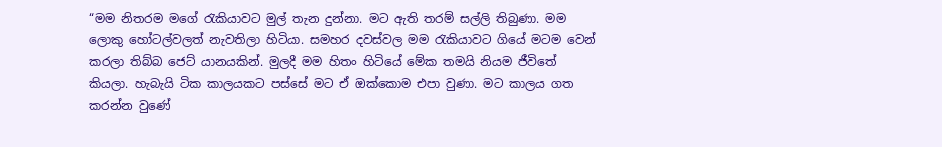“මම නිතරම මගේ රැකියාවට මුල් තැන දුන්නා. මට ඇති තරම් සල්ලි තිබුණා. මම ලොකු හෝටල්වලත් නැවතිලා හිටියා. සමහර දවස්වල මම රැකියාවට ගියේ මටම වෙන් කරලා තිබ්බ ජෙට් යානයකින්. මුලදී මම හිතං හිටියේ මේක තමයි නියම ජීවිතේ කියලා. හැබැයි ටික කාලයකට පස්සේ මට ඒ ඔක්කොම එපා වුණා. මට කාලය ගත කරන්න වුණේ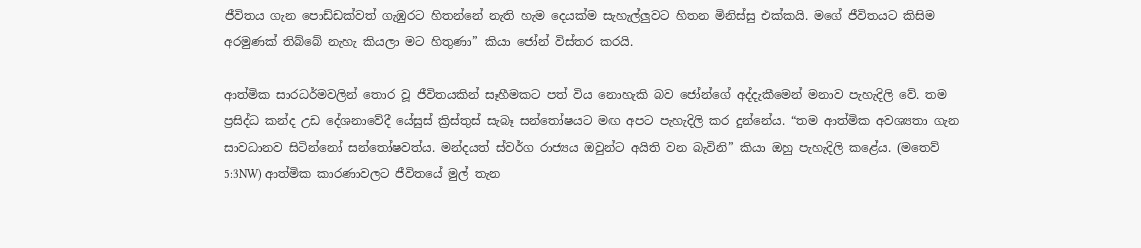ජීවිතය ගැන පොඩ්ඩක්වත් ගැඹුරට හිතන්නේ නැති හැම දෙයක්ම සැහැල්ලුවට හිතන මිනිස්සු එක්කයි. මගේ ජීවිතයට කිසිම අරමුණක් තිබ්බේ නැහැ කියලා මට හිතුණා” කියා ජෝන් විස්තර කරයි.

ආත්මික සාරධර්මවලින් තොර වූ ජීවිතයකින් සෑහීමකට පත් විය නොහැකි බව ජෝන්ගේ අද්දැකීමෙන් මනාව පැහැදිලි වේ. තම ප්‍රසිද්ධ කන්ද උඩ දේශනාවේදී යේසුස් ක්‍රිස්තුස් සැබෑ සන්තෝෂයට මඟ අපට පැහැදිලි කර දුන්නේය. “තම ආත්මික අවශ්‍යතා ගැන සාවධානව සිටින්නෝ සන්තෝෂවත්ය. මන්දයත් ස්වර්ග රාජ්‍යය ඔවුන්ට අයිති වන බැවිනි” කියා ඔහු පැහැදිලි කළේය. (මතෙව් 5:3NW) ආත්මික කාරණාවලට ජීවිතයේ මුල් තැන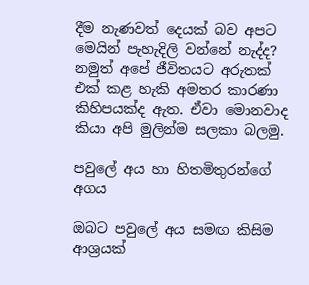දීම නැණවත් දෙයක් බව අපට මෙයින් පැහැදිලි වන්නේ නැද්ද? නමුත් අපේ ජීවිතයට අරුතක් එක් කළ හැකි අමතර කාරණා කිහිපයක්ද ඇත. ඒවා මොනවාද කියා අපි මුලින්ම සලකා බලමු.

පවුලේ අය හා හිතමිතුරන්ගේ අගය

ඔබට පවුලේ අය සමඟ කිසිම ආශ්‍රයක්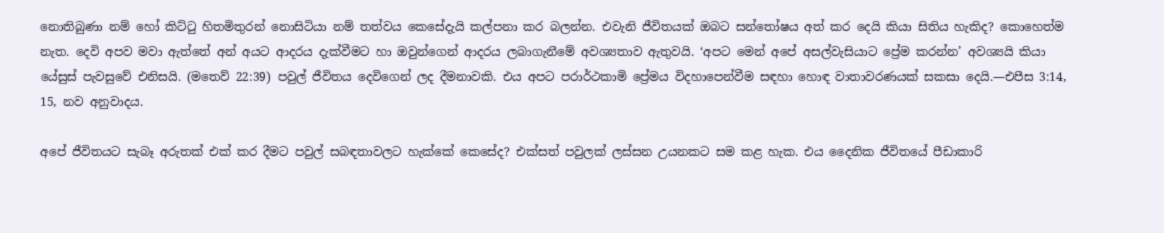නොතිබුණා නම් හෝ කිට්ටු හිතමිතුරන් නොසිටියා නම් තත්වය කෙසේදැයි කල්පනා කර බලන්න. එවැනි ජීවිතයක් ඔබට සන්තෝෂය අත් කර දෙයි කියා සිතිය හැකිද? කොහෙත්ම නැත. දෙවි අපව මවා ඇත්තේ අන් අයට ආදරය දැක්වීමට හා ඔවුන්ගෙන් ආදරය ලබාගැනීමේ අවශ්‍යතාව ඇතුවයි. ‘අපට මෙන් අපේ අසල්වැසියාට ප්‍රේම කරන්න’ අවශ්‍යයි කියා යේසුස් පැවසුවේ එනිසයි. (මතෙව් 22:39) පවුල් ජීවිතය දෙවිගෙන් ලද දීමනාවකි. එය අපට පරාර්ථකාමි ප්‍රේමය විදහාපෙන්වීම සඳහා හොඳ වාතාවරණයක් සකසා දෙයි.—එපීස 3:14, 15, නව අනුවාදය.

අපේ ජීවිතයට සැබෑ අරුතක් එක් කර දීමට පවුල් සබඳතාවලට හැක්කේ කෙසේද? එක්සත් පවුලක් ලස්සන උයනකට සම කළ හැක. එය දෛනික ජීවිතයේ පීඩාකාරි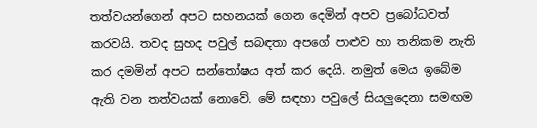තත්වයන්ගෙන් අපට සහනයක් ගෙන දෙමින් අපව ප්‍රබෝධවත් කරවයි. තවද සුහද පවුල් සබඳතා අපගේ පාළුව හා තනිකම නැති කර දමමින් අපට සන්තෝෂය අත් කර දෙයි. නමුත් මෙය ඉබේම ඇති වන තත්වයක් නොවේ. මේ සඳහා පවුලේ සියලුදෙනා සමඟම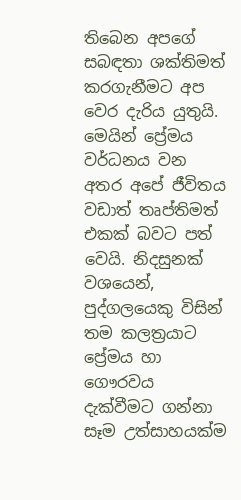තිබෙන අපගේ සබඳතා ශක්තිමත් කරගැනීමට අප වෙර දැරිය යුතුයි. මෙයින් ප්‍රේමය වර්ධනය වන අතර අපේ ජීවිතය වඩාත් තෘප්තිමත් එකක් බවට පත් වෙයි. නිදසුනක් වශයෙන්, පුද්ගලයෙකු විසින් තම කලත්‍රයාට ප්‍රේමය හා ගෞරවය දැක්වීමට ගන්නා සෑම උත්සාහයක්ම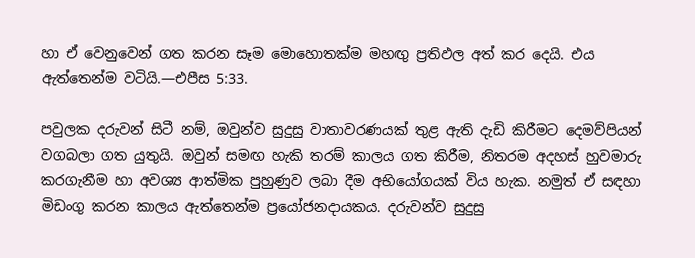හා ඒ වෙනුවෙන් ගත කරන සෑම මොහොතක්ම මහඟු ප්‍රතිඵල අත් කර දෙයි. එය ඇත්තෙන්ම වටියි.—එපීස 5:33.

පවුලක දරුවන් සිටී නම්, ඔවුන්ව සුදුසු වාතාවරණයක් තුළ ඇති දැඩි කිරීමට දෙමව්පියන් වගබලා ගත යුතුයි. ඔවුන් සමඟ හැකි තරම් කාලය ගත කිරීම, නිතරම අදහස් හුවමාරු කරගැනීම හා අවශ්‍ය ආත්මික පුහුණුව ලබා දීම අභියෝගයක් විය හැක. නමුත් ඒ සඳහා මිඩංගු කරන කාලය ඇත්තෙන්ම ප්‍රයෝජනදායකය. දරුවන්ව සුදුසු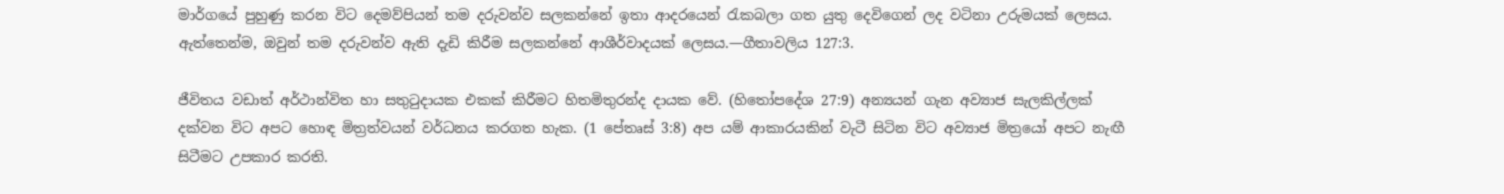මාර්ගයේ පුහුණු කරන විට දෙමව්පියන් තම දරුවන්ව සලකන්නේ ඉතා ආදරයෙන් රැකබලා ගත යුතු දෙවිගෙන් ලද වටිනා උරුමයක් ලෙසය. ඇත්තෙන්ම, ඔවුන් තම දරුවන්ව ඇති දැඩි කිරීම සලකන්නේ ආශීර්වාදයක් ලෙසය.—ගීතාවලිය 127:3.

ජීවිතය වඩාත් අර්ථාන්විත හා සතුටුදායක එකක් කිරීමට හිතමිතුරන්ද දායක වේ. (හිතෝපදේශ 27:9) අන්‍යයන් ගැන අව්‍යාජ සැලකිල්ලක් දක්වන විට අපට හොඳ මිත්‍රත්වයන් වර්ධනය කරගත හැක. (1 පේතෘස් 3:8) අප යම් ආකාරයකින් වැටී සිටින විට අව්‍යාජ මිත්‍රයෝ අපට නැඟී සිටීමට උපකාර කරති.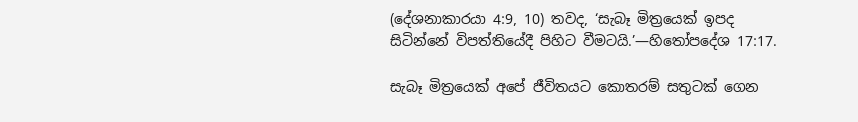(දේශනාකාරයා 4:9, 10) තවද, ‘සැබෑ මිත්‍රයෙක් ඉපද සිටින්නේ විපත්තියේදී පිහිට වීමටයි.’—හිතෝපදේශ 17:17.

සැබෑ මිත්‍රයෙක් අපේ ජීවිතයට කොතරම් සතුටක් ගෙන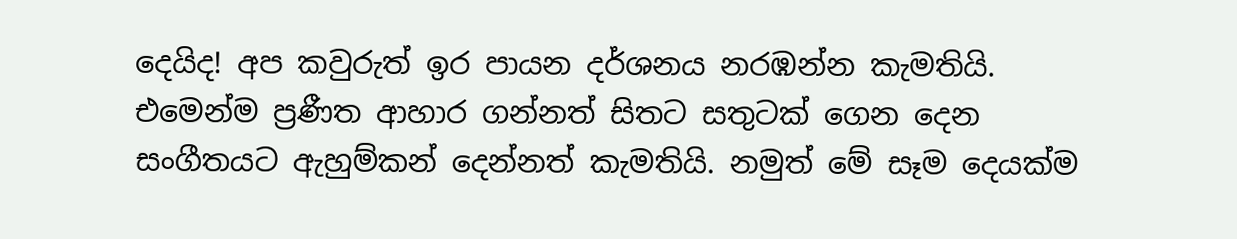දෙයිද! අප කවුරුත් ඉර පායන දර්ශනය නරඹන්න කැමතියි. එමෙන්ම ප්‍රණීත ආහාර ගන්නත් සිතට සතුටක් ගෙන දෙන සංගීතයට ඇහුම්කන් දෙන්නත් කැමතියි. නමුත් මේ සෑම දෙයක්ම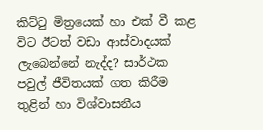කිට්ටු මිත්‍රයෙක් හා එක් වී කළ විට ඊටත් වඩා ආස්වාදයක් ලැබෙන්නේ නැද්ද? සාර්ථක පවුල් ජීවිතයක් ගත කිරීම තුළින් හා විශ්වාසනීය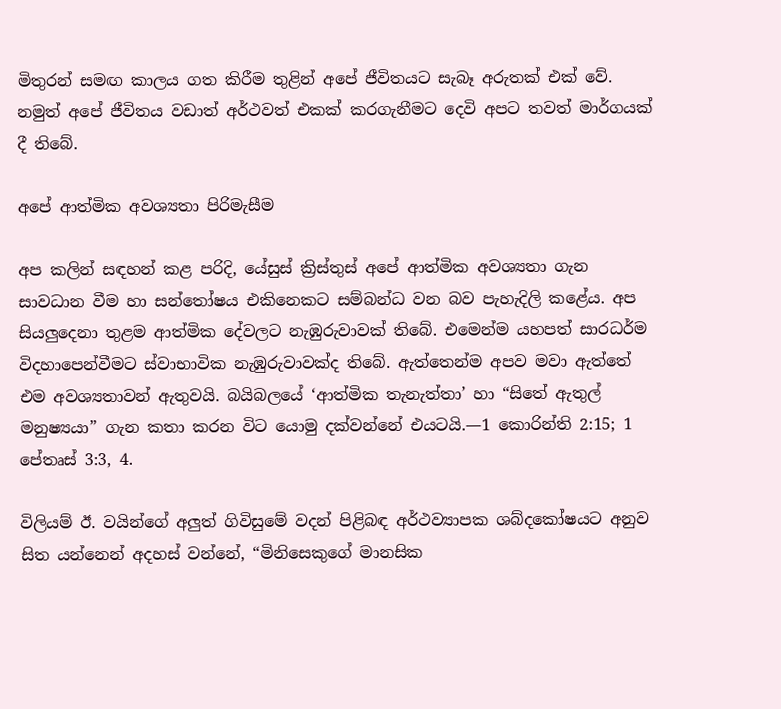මිතුරන් සමඟ කාලය ගත කිරීම තුළින් අපේ ජීවිතයට සැබෑ අරුතක් එක් වේ. නමුත් අපේ ජීවිතය වඩාත් අර්ථවත් එකක් කරගැනීමට දෙවි අපට තවත් මාර්ගයක් දී තිබේ.

අපේ ආත්මික අවශ්‍යතා පිරිමැසීම

අප කලින් සඳහන් කළ පරිදි, යේසුස් ක්‍රිස්තුස් අපේ ආත්මික අවශ්‍යතා ගැන සාවධාන වීම හා සන්තෝෂය එකිනෙකට සම්බන්ධ වන බව පැහැදිලි කළේය. අප සියලුදෙනා තුළම ආත්මික දේවලට නැඹුරුවාවක් තිබේ. එමෙන්ම යහපත් සාරධර්ම විදහාපෙන්වීමට ස්වාභාවික නැඹුරුවාවක්ද තිබේ. ඇත්තෙන්ම අපව මවා ඇත්තේ එම අවශ්‍යතාවන් ඇතුවයි. බයිබලයේ ‘ආත්මික තැනැත්තා’ හා “සිතේ ඇතුල් මනුෂ්‍යයා” ගැන කතා කරන විට යොමු දක්වන්නේ එයටයි.—1 කොරින්ති 2:15; 1 පේතෘස් 3:3, 4.

විලියම් ඊ. වයින්ගේ අලුත් ගිවිසුමේ වදන් පිළිබඳ අර්ථව්‍යාපක ශබ්දකෝෂයට අනුව සිත යන්නෙන් අදහස් වන්නේ, “මිනිසෙකුගේ මානසික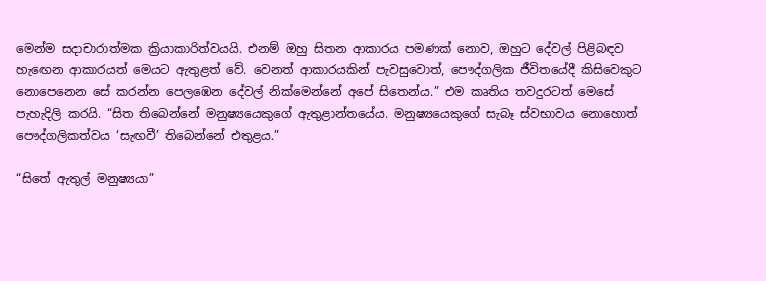මෙන්ම සදාචාරාත්මක ක්‍රියාකාරිත්වයයි. එනම් ඔහු සිතන ආකාරය පමණක් නොව, ඔහුට දේවල් පිළිබඳව හැඟෙන ආකාරයත් මෙයට ඇතුළත් වේ. වෙනත් ආකාරයකින් පැවසුවොත්, පෞද්ගලික ජීවිතයේදී කිසිවෙකුට නොපෙනෙන සේ කරන්න පෙලඹෙන දේවල් නික්මෙන්නේ අපේ සිතෙන්ය.” එම කෘතිය තවදුරටත් මෙසේ පැහැදිලි කරයි. “සිත තිබෙන්නේ මනුෂ්‍යයෙකුගේ ඇතුළාන්තයේය. මනුෂ්‍යයෙකුගේ සැබෑ ස්වභාවය නොහොත් පෞද්ගලිකත්වය ‘සැඟවී’ තිබෙන්නේ එතුළය.”

“සිතේ ඇතුල් මනුෂ්‍යයා”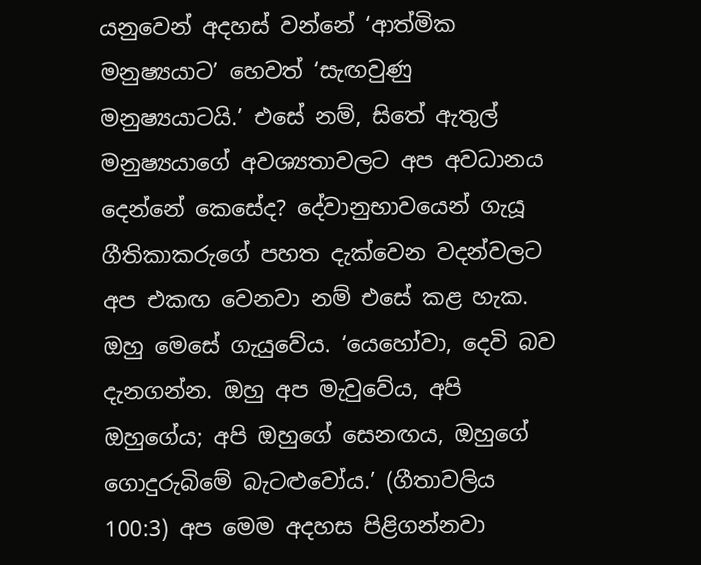යනුවෙන් අදහස් වන්නේ ‘ආත්මික මනුෂ්‍යයාට’ හෙවත් ‘සැඟවුණු මනුෂ්‍යයාටයි.’ එසේ නම්, සිතේ ඇතුල් මනුෂ්‍යයාගේ අවශ්‍යතාවලට අප අවධානය දෙන්නේ කෙසේද? දේවානුභාවයෙන් ගැයූ ගීතිකාකරුගේ පහත දැක්වෙන වදන්වලට අප එකඟ වෙනවා නම් එසේ කළ හැක. ඔහු මෙසේ ගැයුවේය. ‘යෙහෝවා, දෙවි බව දැනගන්න. ඔහු අප මැවුවේය, අපි ඔහුගේය; අපි ඔහුගේ සෙනඟය, ඔහුගේ ගොදුරුබිමේ බැටළුවෝය.’ (ගීතාවලිය 100:3) අප මෙම අදහස පිළිගන්නවා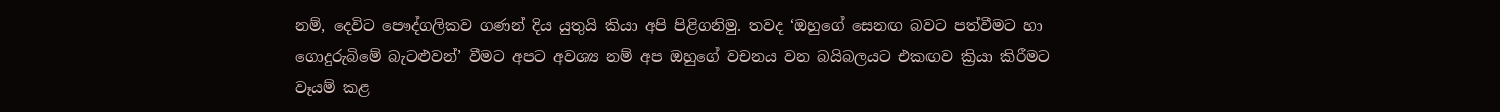නම්, දෙවිට පෞද්ගලිකව ගණන් දිය යුතුයි කියා අපි පිළිගනිමු. තවද ‘ඔහුගේ සෙනඟ බවට පත්වීමට හා ගොදුරුබිමේ බැටළුවන්’ වීමට අපට අවශ්‍ය නම් අප ඔහුගේ වචනය වන බයිබලයට එකඟව ක්‍රියා කිරීමට වෑයම් කළ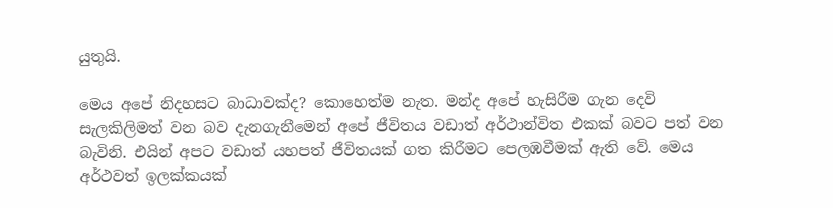යුතුයි.

මෙය අපේ නිදහසට බාධාවක්ද? කොහෙත්ම නැත. මන්ද අපේ හැසිරීම ගැන දෙවි සැලකිලිමත් වන බව දැනගැනීමෙන් අපේ ජීවිතය වඩාත් අර්ථාන්විත එකක් බවට පත් වන බැවිනි. එයින් අපට වඩාත් යහපත් ජීවිතයක් ගත කිරීමට පෙලඹවීමක් ඇති වේ. මෙය අර්ථවත් ඉලක්කයක්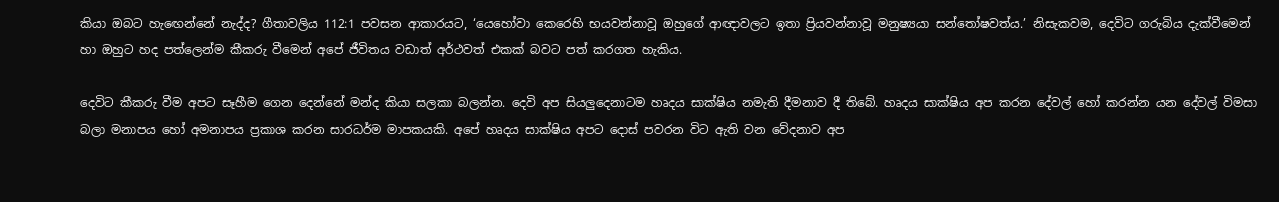කියා ඔබට හැඟෙන්නේ නැද්ද? ගීතාවලිය 112:1 පවසන ආකාරයට, ‘යෙහෝවා කෙරෙහි භයවන්නාවූ ඔහුගේ ආඥාවලට ඉතා ප්‍රියවන්නාවූ මනුෂ්‍යයා සන්තෝෂවත්ය.’ නිසැකවම, දෙවිට ගරුබිය දැක්වීමෙන් හා ඔහුට හද පත්ලෙන්ම කීකරු වීමෙන් අපේ ජීවිතය වඩාත් අර්ථවත් එකක් බවට පත් කරගත හැකිය.

දෙවිට කීකරු වීම අපට සෑහීම ගෙන දෙන්නේ මන්ද කියා සලකා බලන්න. දෙවි අප සියලුදෙනාටම හෘදය සාක්ෂිය නමැති දීමනාව දී තිබේ. හෘදය සාක්ෂිය අප කරන දේවල් හෝ කරන්න යන දේවල් විමසා බලා මනාපය හෝ අමනාපය ප්‍රකාශ කරන සාරධර්ම මාපකයකි. අපේ හෘදය සාක්ෂිය අපට දොස් පවරන විට ඇති වන වේදනාව අප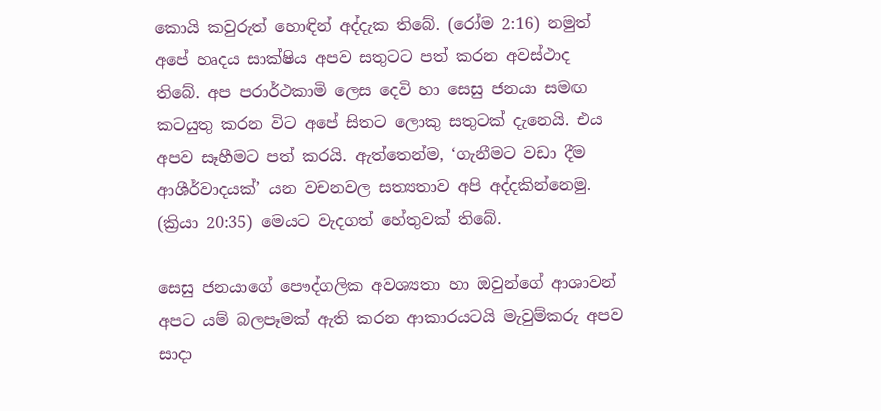කොයි කවුරුත් හොඳින් අද්දැක තිබේ. (රෝම 2:16) නමුත් අපේ හෘදය සාක්ෂිය අපව සතුටට පත් කරන අවස්ථාද තිබේ. අප පරාර්ථකාමි ලෙස දෙවි හා සෙසු ජනයා සමඟ කටයුතු කරන විට අපේ සිතට ලොකු සතුටක් දැනෙයි. එය අපව සෑහීමට පත් කරයි. ඇත්තෙන්ම, ‘ගැනීමට වඩා දීම ආශීර්වාදයක්’ යන වචනවල සත්‍යතාව අපි අද්දකින්නෙමු. (ක්‍රියා 20:35) මෙයට වැදගත් හේතුවක් තිබේ.

සෙසු ජනයාගේ පෞද්ගලික අවශ්‍යතා හා ඔවුන්ගේ ආශාවන් අපට යම් බලපෑමක් ඇති කරන ආකාරයටයි මැවුම්කරු අපව සාදා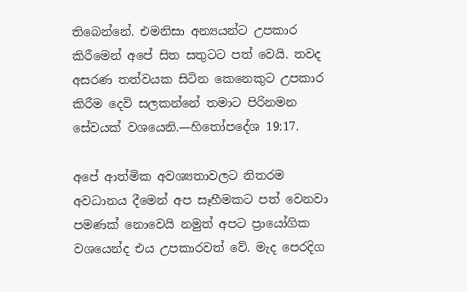තිබෙන්නේ. එමනිසා අන්‍යයන්ට උපකාර කිරීමෙන් අපේ සිත සතුටට පත් වෙයි. තවද අසරණ තත්වයක සිටින කෙනෙකුට උපකාර කිරීම දෙවි සලකන්නේ තමාට පිරිනමන සේවයක් වශයෙනි.—හිතෝපදේශ 19:17.

අපේ ආත්මික අවශ්‍යතාවලට නිතරම අවධානය දීමෙන් අප සෑහීමකට පත් වෙනවා පමණක් නොවෙයි නමුත් අපට ප්‍රායෝගික වශයෙන්ද එය උපකාරවත් වේ. මැද පෙරදිග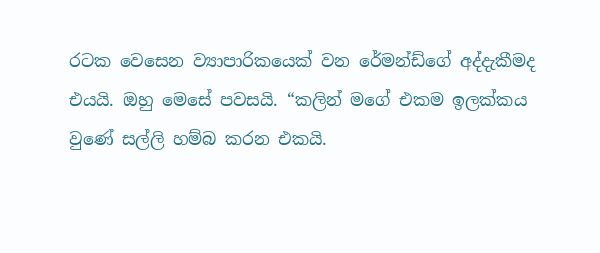රටක වෙසෙන ව්‍යාපාරිකයෙක් වන රේමන්ඩ්ගේ අද්දැකීමද එයයි. ඔහු මෙසේ පවසයි. “කලින් මගේ එකම ඉලක්කය වුණේ සල්ලි හම්බ කරන එකයි.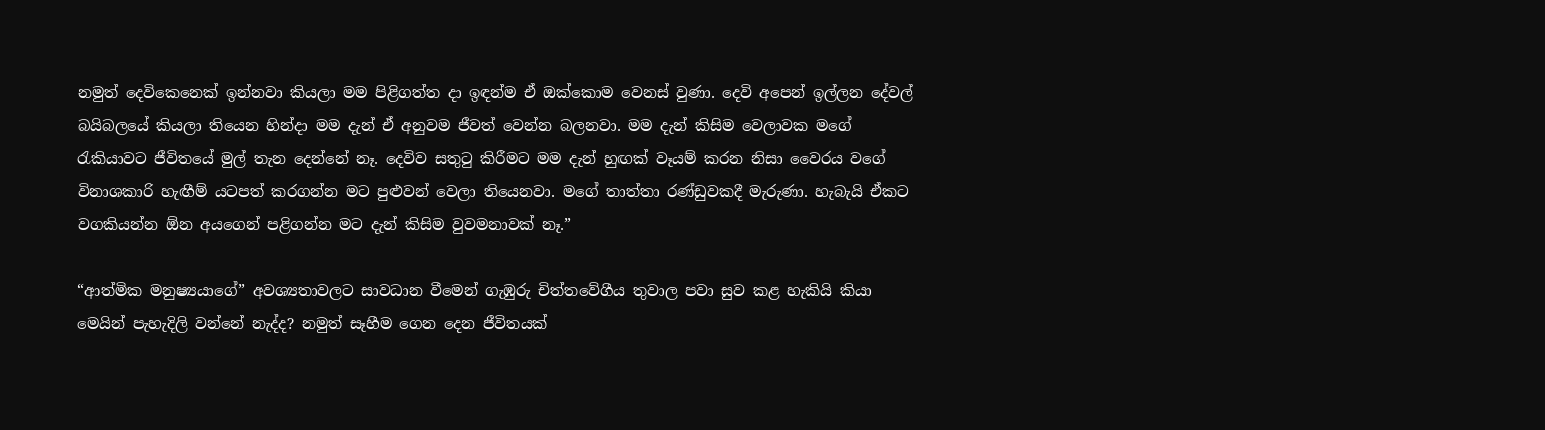නමුත් දෙවිකෙනෙක් ඉන්නවා කියලා මම පිළිගත්ත දා ඉඳන්ම ඒ ඔක්කොම වෙනස් වුණා. දෙවි අපෙන් ඉල්ලන දේවල් බයිබලයේ කියලා තියෙන හින්දා මම දැන් ඒ අනුවම ජීවත් වෙන්න බලනවා. මම දැන් කිසිම වෙලාවක මගේ රැකියාවට ජීවිතයේ මුල් තැන දෙන්නේ නෑ. දෙවිව සතුටු කිරීමට මම දැන් හුඟක් වෑයම් කරන නිසා වෛරය වගේ විනාශකාරි හැඟීම් යටපත් කරගන්න මට පුළුවන් වෙලා තියෙනවා. මගේ තාත්තා රණ්ඩුවකදී මැරුණා. හැබැයි ඒකට වගකියන්න ඕන අයගෙන් පළිගන්න මට දැන් කිසිම වුවමනාවක් නෑ.”

“ආත්මික මනුෂ්‍යයාගේ” අවශ්‍යතාවලට සාවධාන වීමෙන් ගැඹුරු චිත්තවේගීය තුවාල පවා සුව කළ හැකියි කියා මෙයින් පැහැදිලි වන්නේ නැද්ද? නමුත් සෑහීම ගෙන දෙන ජීවිතයක්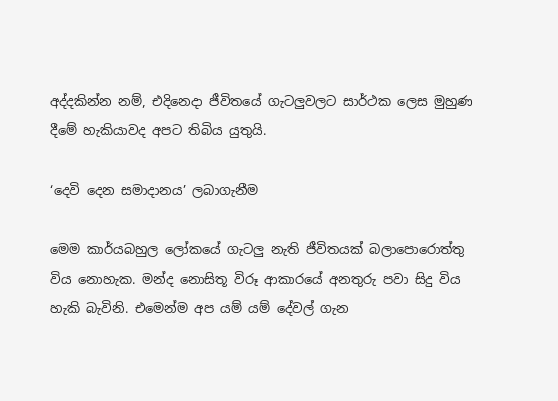අද්දකින්න නම්, එදිනෙදා ජීවිතයේ ගැටලුවලට සාර්ථක ලෙස මුහුණ දීමේ හැකියාවද අපට තිබිය යුතුයි.

‘දෙවි දෙන සමාදානය’ ලබාගැනීම

මෙම කාර්යබහුල ලෝකයේ ගැටලු නැති ජීවිතයක් බලාපොරොත්තු විය නොහැක. මන්ද නොසිතූ විරූ ආකාරයේ අනතුරු පවා සිදු විය හැකි බැවිනි. එමෙන්ම අප යම් යම් දේවල් ගැන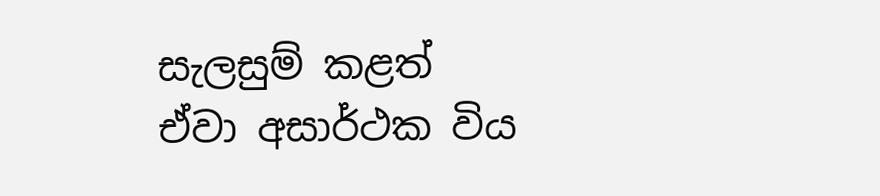සැලසුම් කළත් ඒවා අසාර්ථක විය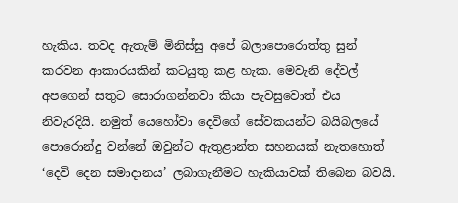හැකිය. තවද ඇතැම් මිනිස්සු අපේ බලාපොරොත්තු සුන් කරවන ආකාරයකින් කටයුතු කළ හැක. මෙවැනි දේවල් අපගෙන් සතුට සොරාගන්නවා කියා පැවසුවොත් එය නිවැරදියි. නමුත් යෙහෝවා දෙවිගේ සේවකයන්ට බයිබලයේ පොරොන්දු වන්නේ ඔවුන්ට ඇතුළාන්ත සහනයක් නැතහොත් ‘දෙවි දෙන සමාදානය’ ලබාගැනීමට හැකියාවක් තිබෙන බවයි.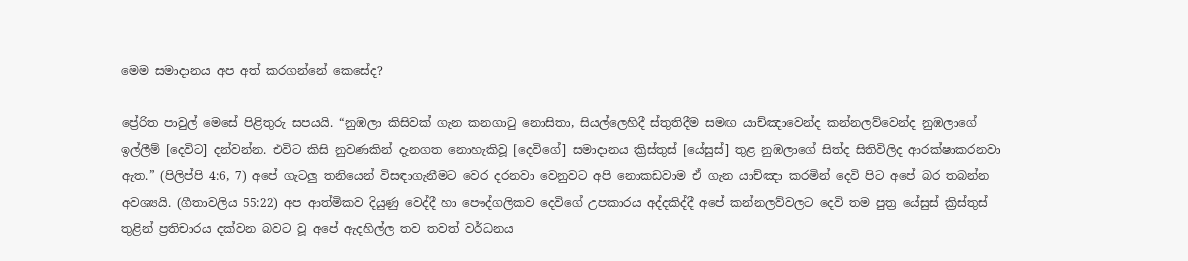මෙම සමාදානය අප අත් කරගන්නේ කෙසේද?

ප්‍රේරිත පාවුල් මෙසේ පිළිතුරු සපයයි. “නුඹලා කිසිවක් ගැන කනගාටු නොසිතා, සියල්ලෙහිදී ස්තුතිදීම සමඟ යාච්ඤාවෙන්ද කන්නලව්වෙන්ද නුඹලාගේ ඉල්ලීම් [දෙවිට] දන්වන්න. එවිට කිසි නුවණකින් දැනගත නොහැකිවූ [දෙවිගේ] සමාදානය ක්‍රිස්තුස් [යේසුස්] තුළ නුඹලාගේ සිත්ද සිතිවිලිද ආරක්ෂාකරනවා ඇත.” (පිලිප්පි 4:6, 7) අපේ ගැටලු තනියෙන් විසඳාගැනීමට වෙර දරනවා වෙනුවට අපි නොකඩවාම ඒ ගැන යාච්ඤා කරමින් දෙවි පිට අපේ බර තබන්න අවශ්‍යයි. (ගීතාවලිය 55:22) අප ආත්මිකව දියුණු වෙද්දී හා පෞද්ගලිකව දෙවිගේ උපකාරය අද්දකිද්දී අපේ කන්නලව්වලට දෙවි තම පුත්‍ර යේසුස් ක්‍රිස්තුස් තුළින් ප්‍රතිචාරය දක්වන බවට වූ අපේ ඇදහිල්ල තව තවත් වර්ධනය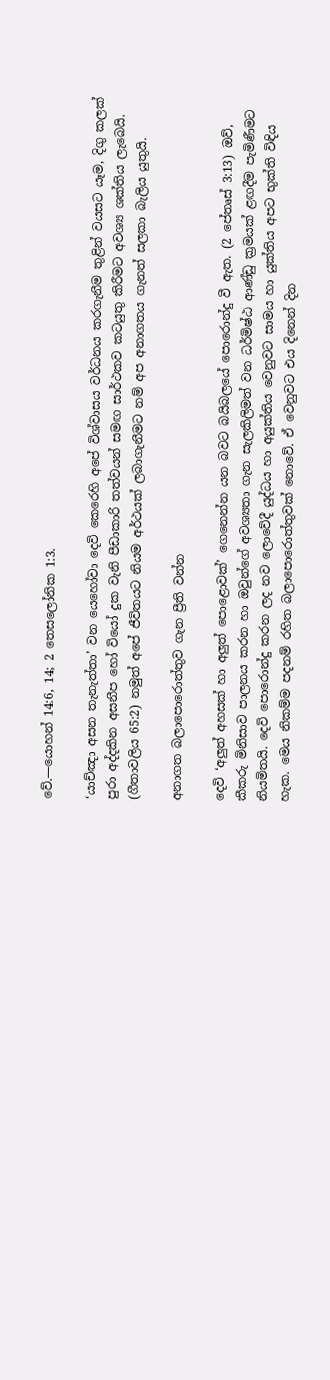වේ.—යොහන් 14:6, 14; 2 තෙසලෝනික 1:3.

‘යාච්ඤා අසන තැනැත්තා’ වන යෙහෝවා දෙවි කෙරෙහි අපේ විශ්වාසය වර්ධනය කරගැනීම තුළින් වයසට යෑම, දිගු කලක් පුරා අද්දකින අසනීප හෝ වියෝ දුක වැනි පීඩාකාරි තත්වයන් සමඟ සාර්ථකව කටයුතු කිරීමට අවශ්‍ය ශක්තිය ලැබෙයි. (ගීතාවලිය 65:2) නමුත් අපේ ජීවිතයට නියම අර්ථයක් ලබාගැනීමට නම් අප අනාගතය ගැනත් සලකා බැලිය යුතුයි.

අනාගත බලාපොරොත්තුව ගැන ප්‍රීති වන්න

දෙවි ‘අලුත් අහසක් හා අලුත් පොළොවක්’ ගෙනෙන්න යන බවට බයිබලයේ පොරොන්දු වී ඇත. (2 පේතෘස් 3:13) ඔව්, කීකරු මිනිසාව පාලනය කරන හා ඔවුන්ගේ අවශ්‍යතා ගැන සැලකිලිමත් වන ධර්මිෂ්ඨ ආණ්ඩු ක්‍රමයක් ළඟදීම පැමිණීමට නියමිතයි. දෙවි පොරොන්දු කරන ලද නව ලොවේදී යුද්ධය හා අයුක්තිය වෙනුවට සාමය හා යුක්තිය අපට භුක්ති විඳිය හැක. මෙය නිකම්ම පදනම් රහිත බලාපොරොත්තුවක් නොවේ. ඒ වෙනුවට එය දිනෙන් දින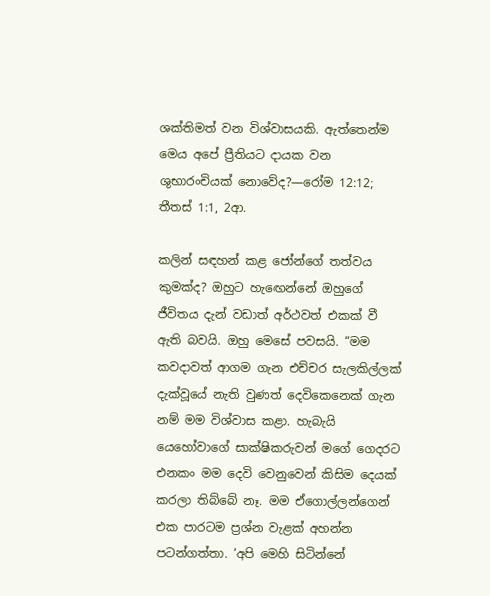ශක්තිමත් වන විශ්වාසයකි. ඇත්තෙන්ම මෙය අපේ ප්‍රීතියට දායක වන ශුභාරංචියක් නොවේද?—රෝම 12:12; තීතස් 1:1, 2ආ.

කලින් සඳහන් කළ ජෝන්ගේ තත්වය කුමක්ද? ඔහුට හැඟෙන්නේ ඔහුගේ ජීවිතය දැන් වඩාත් අර්ථවත් එකක් වී ඇති බවයි. ඔහු මෙසේ පවසයි. “මම කවදාවත් ආගම ගැන එච්චර සැලකිල්ලක් දැක්වූයේ නැති වුණත් දෙවිකෙනෙක් ගැන නම් මම විශ්වාස කළා. හැබැයි යෙහෝවාගේ සාක්ෂිකරුවන් මගේ ගෙදරට එනකං මම දෙවි වෙනුවෙන් කිසිම දෙයක් කරලා තිබ්බේ නෑ. මම ඒගොල්ලන්ගෙන් එක පාරටම ප්‍රශ්න වැළක් අහන්න පටන්ගත්තා. ‘අපි මෙහි සිටින්නේ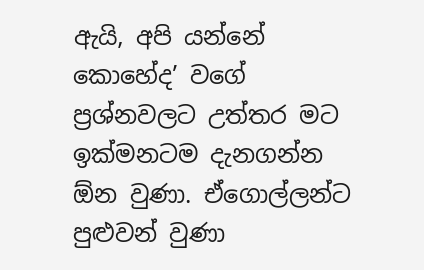ඇයි, අපි යන්නේ කොහේද’ වගේ ප්‍රශ්නවලට උත්තර මට ඉක්මනටම දැනගන්න ඕන වුණා. ඒගොල්ලන්ට පුළුවන් වුණා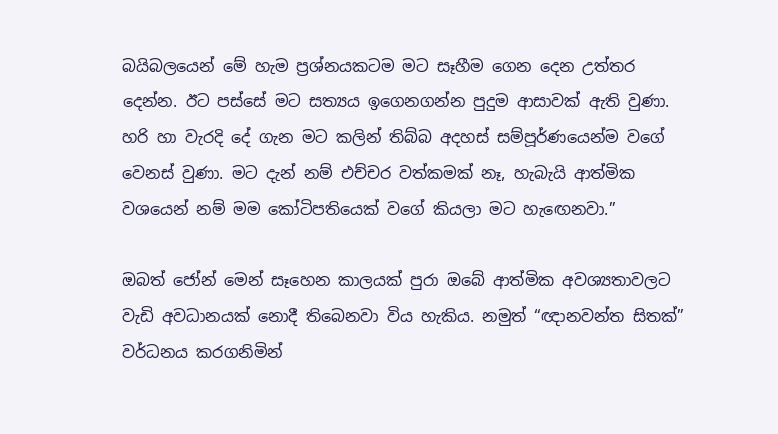බයිබලයෙන් මේ හැම ප්‍රශ්නයකටම මට සෑහීම ගෙන දෙන උත්තර දෙන්න. ඊට පස්සේ මට සත්‍යය ඉගෙනගන්න පුදුම ආසාවක් ඇති වුණා. හරි හා වැරදි දේ ගැන මට කලින් තිබ්බ අදහස් සම්පූර්ණයෙන්ම වගේ වෙනස් වුණා. මට දැන් නම් එච්චර වත්කමක් නෑ, හැබැයි ආත්මික වශයෙන් නම් මම කෝටිපතියෙක් වගේ කියලා මට හැඟෙනවා.”

ඔබත් ජෝන් මෙන් සෑහෙන කාලයක් පුරා ඔබේ ආත්මික අවශ්‍යතාවලට වැඩි අවධානයක් නොදී තිබෙනවා විය හැකිය. නමුත් “ඥානවන්ත සිතක්” වර්ධනය කරගනිමින්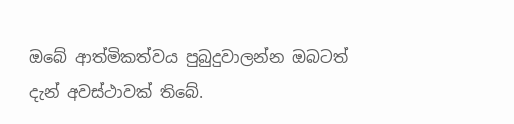ඔබේ ආත්මිකත්වය පුබුදුවාලන්න ඔබටත් දැන් අවස්ථාවක් තිබේ.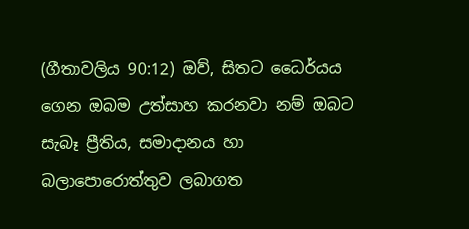(ගීතාවලිය 90:12) ඔව්, සිතට ධෛර්යය ගෙන ඔබම උත්සාහ කරනවා නම් ඔබට සැබෑ ප්‍රීතිය, සමාදානය හා බලාපොරොත්තුව ලබාගත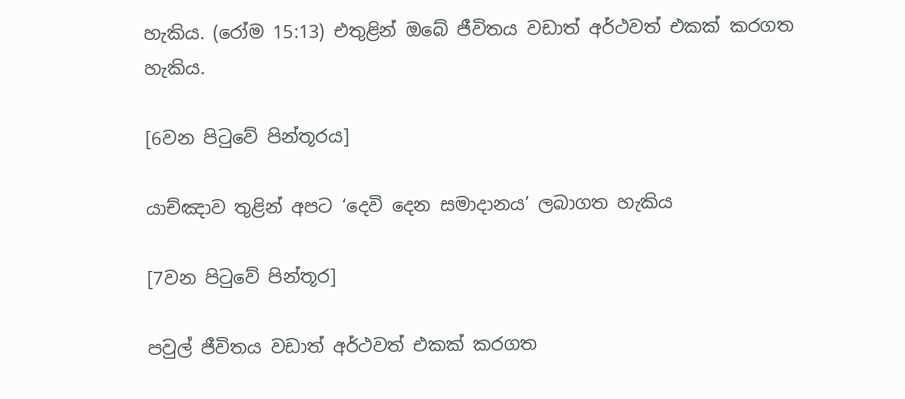හැකිය. (රෝම 15:13) එතුළින් ඔබේ ජීවිතය වඩාත් අර්ථවත් එකක් කරගත හැකිය.

[6වන පිටුවේ පින්තූරය]

යාච්ඤාව තුළින් අපට ‘දෙවි දෙන සමාදානය’ ලබාගත හැකිය

[7වන පිටුවේ පින්තූර]

පවුල් ජීවිතය වඩාත් අර්ථවත් එකක් කරගත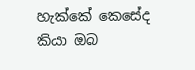හැක්කේ කෙසේද කියා ඔබ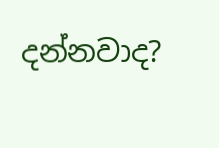දන්නවාද?